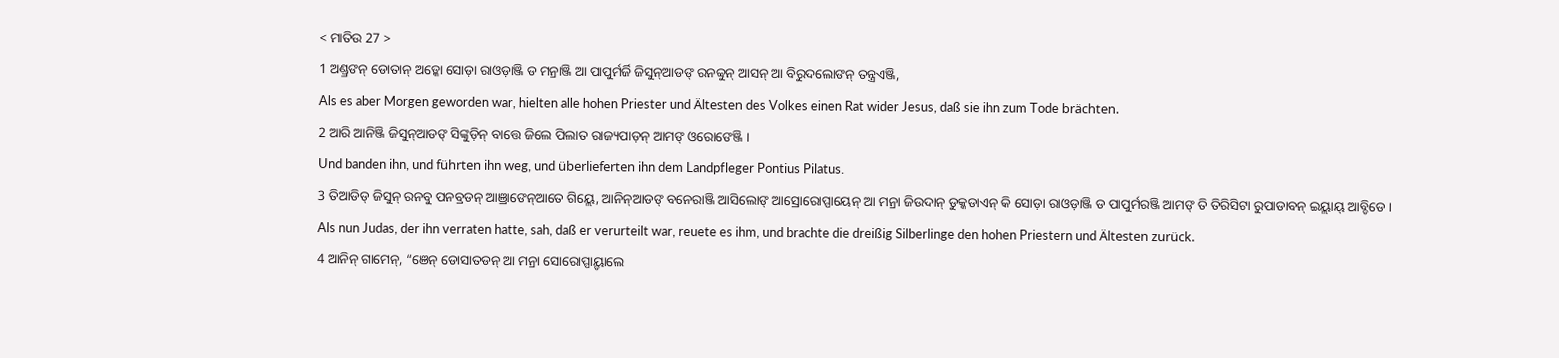< ମାତିଉ 27 >
1 ଅଣ୍ଡ୍ରଙନ୍ ଡୋତାନ୍ ଅଡ଼୍କୋ ସୋଡ଼ା ରାଓଡ଼ାଞ୍ଜି ଡ ମନ୍ରାଞ୍ଜି ଆ ପାପୁର୍ମର୍ଜି ଜିସୁନ୍ଆଡଙ୍ ରନବ୍ବୁନ୍ ଆସନ୍ ଆ ବିରୁଦଲୋଙନ୍ ତନ୍ତ୍ରଏଞ୍ଜି,
Als es aber Morgen geworden war, hielten alle hohen Priester und Ältesten des Volkes einen Rat wider Jesus, daß sie ihn zum Tode brächten.
2 ଆରି ଆନିଞ୍ଜି ଜିସୁନ୍ଆଡଙ୍ ସିଙ୍କୁଡ଼ିନ୍ ବାତ୍ତେ ଜିଲେ ପିଲାତ ରାଜ୍ୟପାଡ଼ନ୍ ଆମଙ୍ ଓରୋଙେଞ୍ଜି ।
Und banden ihn, und führten ihn weg, und überlieferten ihn dem Landpfleger Pontius Pilatus.
3 ତିଆଡିଡ୍ ଜିସୁନ୍ ରନବୁ ପନବ୍ରଡନ୍ ଆଞ୍ରାଙେନ୍ଆତେ ଗିୟ୍ଲେ, ଆନିନ୍ଆଡଙ୍ ବନେରାଞ୍ଜି ଆସିଲୋଙ୍ ଆସ୍ରୋରୋପ୍ପାୟେନ୍ ଆ ମନ୍ରା ଜିଉଦାନ୍ ଡୁକ୍କଡାଏନ୍ କି ସୋଡ଼ା ରାଓଡ଼ାଞ୍ଜି ଡ ପାପୁର୍ମରଞ୍ଜି ଆମଙ୍ ତି ତିରିସିଟା ରୁପାଡାବନ୍ ଇୟ୍ଲାୟ୍ ଆବ୍ଡିଡେ ।
Als nun Judas, der ihn verraten hatte, sah, daß er verurteilt war, reuete es ihm, und brachte die dreißig Silberlinge den hohen Priestern und Ältesten zurück.
4 ଆନିନ୍ ଗାମେନ୍, “ଞେନ୍ ଡୋସାତଡନ୍ ଆ ମନ୍ରା ସୋରୋପ୍ପାୟ୍ଡାଲେ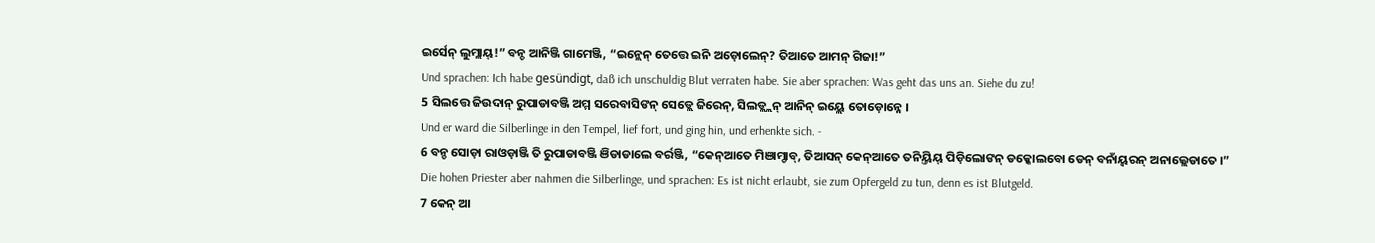ଇର୍ସେନ୍ ଲୁମ୍ଲାୟ୍!” ବନ୍ଡ ଆନିଞ୍ଜି ଗାମେଞ୍ଜି, “ଇନ୍ଲେନ୍ ତେତ୍ତେ ଇନି ଅଡ଼ୋଲେନ୍? ତିଆତେ ଆମନ୍ ଗିଜା!”
Und sprachen: Ich habe gesündigt, daß ich unschuldig Blut verraten habe. Sie aber sprachen: Was geht das uns an. Siehe du zu!
5 ସିଲତ୍ତେ ଜିଉଦାନ୍ ରୁପାଡାବଞ୍ଜି ଅମ୍ମ ସରେବାସିଙନ୍ ସେଡ୍ଲେ ଜିରେନ୍, ସିଲଡ୍ଲ୍ଲନ୍ ଆନିନ୍ ଇୟ୍ଲେ ତୋଡ଼ୋନ୍ନେ ।
Und er ward die Silberlinge in den Tempel, lief fort, und ging hin, und erhenkte sich. -
6 ବନ୍ଡ ସୋଡ଼ା ରାଓଡ଼ାଞ୍ଜି ତି ରୁପାଡାବଞ୍ଜି ଞିଡାଡାଲେ ବର୍ରଞ୍ଜି, “କେନ୍ଆତେ ମିଞାମ୍ଡାବ୍, ତିଆସନ୍ କେନ୍ଆତେ ତନିୟ୍ତିୟ୍ ପିଡ଼ିଲୋଙନ୍ ଡକ୍କୋଲବୋ ଡେନ୍ ବନାଁୟ୍ବରନ୍ ଅନାଲ୍ଲେଡାତେ ।”
Die hohen Priester aber nahmen die Silberlinge, und sprachen: Es ist nicht erlaubt, sie zum Opfergeld zu tun, denn es ist Blutgeld.
7 କେନ୍ ଆ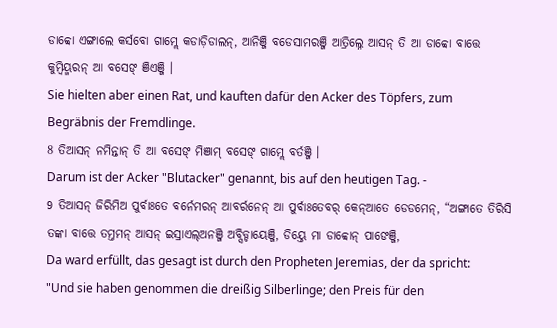ଡାବ୍ବୋ ଏଙ୍ଗାଲେ କର୍ସବୋ ଗାମ୍ଲେ କଡାଡ଼ିଡାଲନ୍, ଆନିଞ୍ଜି ବଡେସାମରଞ୍ଜି ଆତ୍ରିଲ୍ନେ ଆସନ୍ ତି ଆ ଡାବ୍ବୋ ବାତ୍ତେ କୁମ୍ୱିୟ୍ମରନ୍ ଆ ବସେଙ୍ ଞିଏଞ୍ଜି ।
Sie hielten aber einen Rat, und kauften dafür den Acker des Töpfers, zum Begräbnis der Fremdlinge.
8 ତିଆସନ୍ ନମିନ୍ତାନ୍ ତି ଆ ବସେଙ୍ ମିଞାମ୍ ବସେଙ୍ ଗାମ୍ଲେ ବର୍ତଞ୍ଜି ।
Darum ist der Acker "Blutacker" genannt, bis auf den heutigen Tag. -
9 ତିଆସନ୍ ଜିରିମିଅ ପୁର୍ବାଃତେ ବର୍ନେମରନ୍ ଆବର୍ରନେନ୍ ଆ ପୁର୍ବାଃତେବର୍ କେନ୍ଆତେ ଡେଡମେନ୍, “ଅଙ୍ଗାତେ ତିରିସି ତଙ୍କା ବାତ୍ତେ ତମ୍ତମନ୍ ଆସନ୍ ଇସ୍ରାଏଲ୍ଅନଞ୍ଜି ଅବ୍ସିଡ୍ଡାୟେଞ୍ଜି, ଡିୟ୍ତେ ମା ଡାବ୍ବୋନ୍ ପାଙେଞ୍ଜି,
Da ward erfüllt, das gesagt ist durch den Propheten Jeremias, der da spricht: "Und sie haben genommen die dreißig Silberlinge; den Preis für den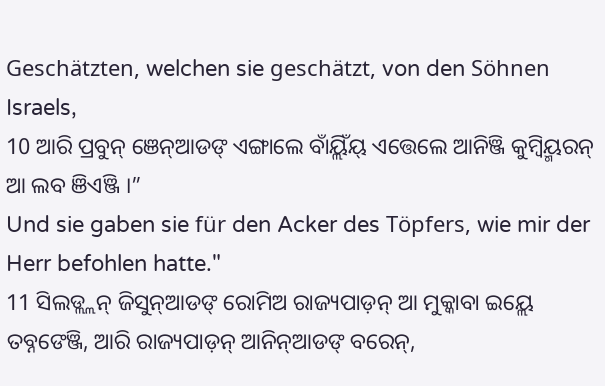Geschätzten, welchen sie geschätzt, von den Söhnen Israels,
10 ଆରି ପ୍ରବୁନ୍ ଞେନ୍ଆଡଙ୍ ଏଙ୍ଗାଲେ ବାଁୟ୍ଲିଁୟ୍ ଏତ୍ତେଲେ ଆନିଞ୍ଜି କୁମ୍ୱିୟ୍ମରନ୍ ଆ ଲବ ଞିଏଞ୍ଜି ।”
Und sie gaben sie für den Acker des Töpfers, wie mir der Herr befohlen hatte."
11 ସିଲଡ୍ଲ୍ଲନ୍ ଜିସୁନ୍ଆଡଙ୍ ରୋମିଅ ରାଜ୍ୟପାଡ଼ନ୍ ଆ ମୁକ୍କାବା ଇୟ୍ଲେ ତବ୍ନଙେଞ୍ଜି, ଆରି ରାଜ୍ୟପାଡ଼ନ୍ ଆନିନ୍ଆଡଙ୍ ବରେନ୍,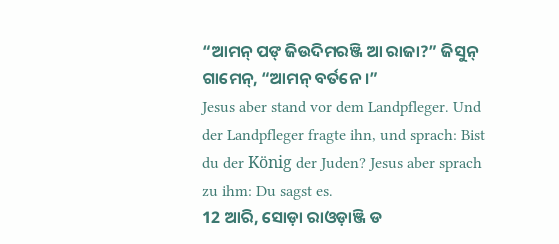“ଆମନ୍ ପଙ୍ ଜିଉଦିମରଞ୍ଜି ଆ ରାଜା?” ଜିସୁନ୍ ଗାମେନ୍, “ଆମନ୍ ବର୍ତନେ ।”
Jesus aber stand vor dem Landpfleger. Und der Landpfleger fragte ihn, und sprach: Bist du der König der Juden? Jesus aber sprach zu ihm: Du sagst es.
12 ଆରି, ସୋଡ଼ା ରାଓଡ଼ାଞ୍ଜି ଡ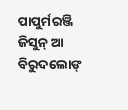ପାପୁର୍ମରଞ୍ଜି ଜିସୁନ୍ ଆ ବିରୁଦଲୋଙ୍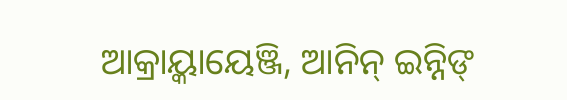ଆକ୍ରାୟ୍କାୟେଞ୍ଜି, ଆନିନ୍ ଇନ୍ନିଙ୍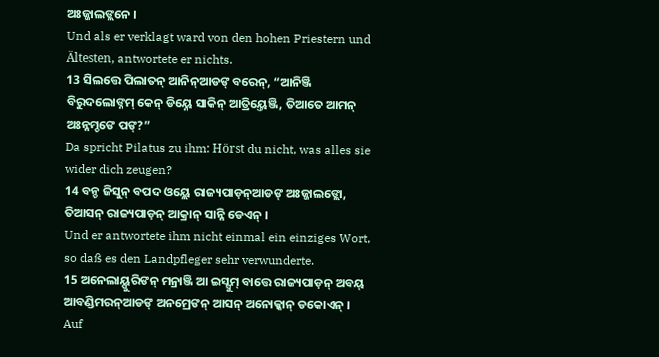ଅଃଜ୍ଜାଲଙ୍ଲନେ ।
Und als er verklagt ward von den hohen Priestern und Ältesten, antwortete er nichts.
13 ସିଲତ୍ତେ ପିଲାତନ୍ ଆନିନ୍ଆଡଙ୍ ବରେନ୍, “ଆନିଞ୍ଜି ବିରୁଦଲୋଙ୍ନମ୍ କେନ୍ ଡିୟ୍ନେ ସାକିନ୍ ଆତ୍ରିୟ୍ତେଞ୍ଜି, ତିଆତେ ଆମନ୍ ଅଃନ୍ନମ୍ଡଙେ ପଙ୍?”
Da spricht Pilatus zu ihm: Hörst du nicht, was alles sie wider dich zeugen?
14 ବନ୍ଡ ଜିସୁନ୍ ବପଦ ଓୟ୍ଲେ ରାଜ୍ୟପାଡ଼ନ୍ଆଡଙ୍ ଅଃଜ୍ଜାଲଙ୍ଲୋ, ତିଆସନ୍ ରାଜ୍ୟପାଡ଼ନ୍ ଆକ୍ରାନ୍ ସାନ୍ନି ଡେଏନ୍ ।
Und er antwortete ihm nicht einmal ein einziges Wort, so daß es den Landpfleger sehr verwunderte.
15 ଅନେଲାୟ୍ପୁରିଙନ୍ ମନ୍ରାଞ୍ଜି ଆ ଇସ୍ସୁମ୍ ବାତ୍ତେ ରାଜ୍ୟପାଡ଼ନ୍ ଅବୟ୍ ଆବଣ୍ଡିମରନ୍ଆଡଙ୍ ଅନମ୍ରେଙନ୍ ଆସନ୍ ଅନୋକ୍କାନ୍ ଡକୋଏନ୍ ।
Auf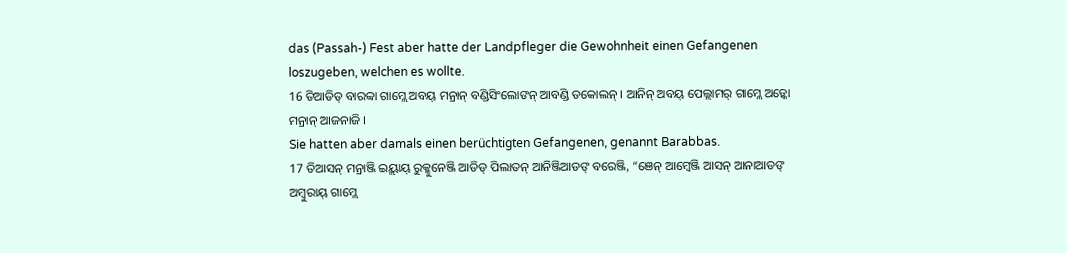das (Passah-) Fest aber hatte der Landpfleger die Gewohnheit einen Gefangenen loszugeben, welchen es wollte.
16 ତିଆଡିଡ୍ ବାରବ୍ବା ଗାମ୍ଲେ ଅବୟ୍ ମନ୍ରାନ୍ ବଣ୍ଡିସିଂଲୋଙନ୍ ଆବଣ୍ଡି ଡକୋଲନ୍ । ଆନିନ୍ ଅବୟ୍ ପେଲ୍ଲାମର୍ ଗାମ୍ଲେ ଅଡ଼୍କୋ ମନ୍ରାନ୍ ଆଜନାଜି ।
Sie hatten aber damals einen berüchtigten Gefangenen, genannt Barabbas.
17 ତିଆସନ୍ ମନ୍ରାଞ୍ଜି ଇୟ୍ଲାୟ୍ ରୁକ୍କୁନେଞ୍ଜି ଆଡିଡ୍ ପିଲାତନ୍ ଆନିଞ୍ଜିଆଡଙ୍ ବରେଞ୍ଜି, “ଞେନ୍ ଆମ୍ୱେଞ୍ଜି ଆସନ୍ ଆନାଆଡଙ୍ ଅମ୍ବୁରାୟ୍ ଗାମ୍ଲେ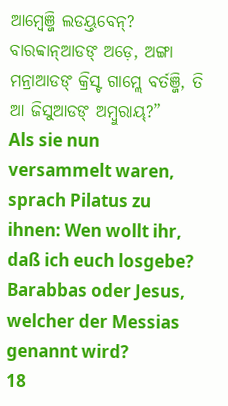ଆମ୍ୱେଞ୍ଜି ଲଡୟ୍ତବେନ୍? ବାରବ୍ବାନ୍ଆଡଙ୍ ଅଡ଼େ, ଅଙ୍ଗା ମନ୍ରାଆଡଙ୍ କ୍ରିସ୍ଟ ଗାମ୍ଲେ ବର୍ତଞ୍ଜି, ତି ଆ ଜିସୁଆଡଙ୍ ଅମ୍ବୁରାୟ୍?”
Als sie nun versammelt waren, sprach Pilatus zu ihnen: Wen wollt ihr, daß ich euch losgebe? Barabbas oder Jesus, welcher der Messias genannt wird?
18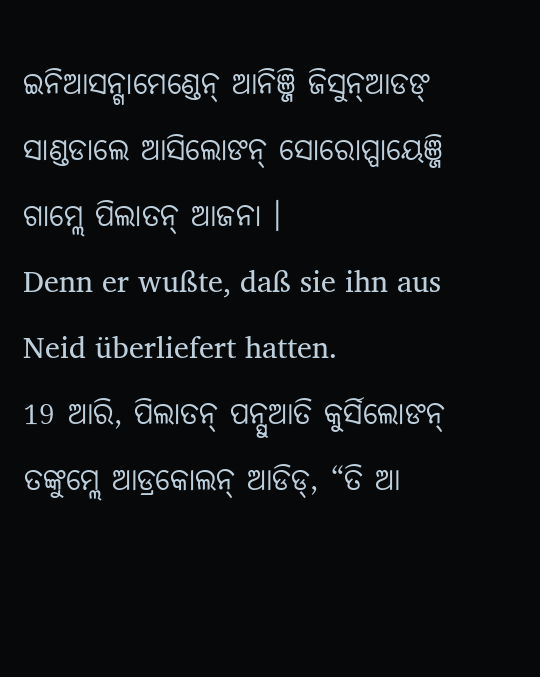ଇନିଆସନ୍ଗାମେଣ୍ଡେନ୍ ଆନିଞ୍ଜି ଜିସୁନ୍ଆଡଙ୍ ସାଣ୍ଡଡାଲେ ଆସିଲୋଙନ୍ ସୋରୋପ୍ପାୟେଞ୍ଜି ଗାମ୍ଲେ ପିଲାତନ୍ ଆଜନା ।
Denn er wußte, daß sie ihn aus Neid überliefert hatten.
19 ଆରି, ପିଲାତନ୍ ପନ୍ସୁଆତି କୁର୍ସିଲୋଙନ୍ ତଙ୍କୁମ୍ଲେ ଆଡ୍ରକୋଲନ୍ ଆଡିଡ୍, “ତି ଆ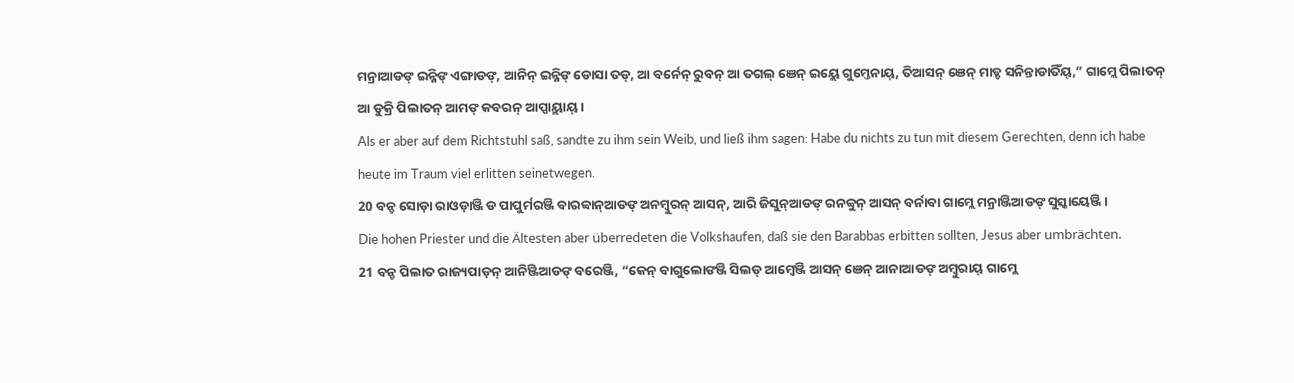ମନ୍ରାଆଡଙ୍ ଇନ୍ନିଙ୍ ଏଙ୍ଗାଡଙ୍, ଆନିନ୍ ଇନ୍ନିଙ୍ ଡୋସା ତଡ୍, ଆ ବର୍ନେନ୍ ରୁବନ୍ ଆ ତଗଲ୍ ଞେନ୍ ଇୟ୍ଲେ ଗୁମ୍ତେନାୟ୍, ତିଆସନ୍ ଞେନ୍ ମାଡ୍ଡ ସନିନ୍ତାଡାତିଁୟ୍,” ଗାମ୍ଲେ ପିଲାତନ୍ ଆ ଡୁକ୍ରି ପିଲାତନ୍ ଆମଙ୍ କବରନ୍ ଆପ୍ପାୟ୍ଲାୟ୍ ।
Als er aber auf dem Richtstuhl saß, sandte zu ihm sein Weib, und ließ ihm sagen: Habe du nichts zu tun mit diesem Gerechten, denn ich habe heute im Traum viel erlitten seinetwegen.
20 ବନ୍ଡ ସୋଡ଼ା ରାଓଡ଼ାଞ୍ଜି ଡ ପାପୁର୍ମରଞ୍ଜି ବାରବ୍ବାନ୍ଆଡଙ୍ ଅନମ୍ବୁରନ୍ ଆସନ୍, ଆରି ଜିସୁନ୍ଆଡଙ୍ ରନବ୍ବୁନ୍ ଆସନ୍ ବର୍ନାବା ଗାମ୍ଲେ ମନ୍ରାଞ୍ଜିଆଡଙ୍ ସୁସ୍କାୟେଞ୍ଜି ।
Die hohen Priester und die Ältesten aber überredeten die Volkshaufen, daß sie den Barabbas erbitten sollten, Jesus aber umbrächten.
21 ବନ୍ଡ ପିଲାତ ରାଜ୍ୟପାଡ଼ନ୍ ଆନିଞ୍ଜିଆଡଙ୍ ବରେଞ୍ଜି, “କେନ୍ ବାଗୁଲୋଙଞ୍ଜି ସିଲଡ୍ ଆମ୍ୱେଞ୍ଜି ଆସନ୍ ଞେନ୍ ଆନାଆଡଙ୍ ଅମ୍ବୁରାୟ୍ ଗାମ୍ଲେ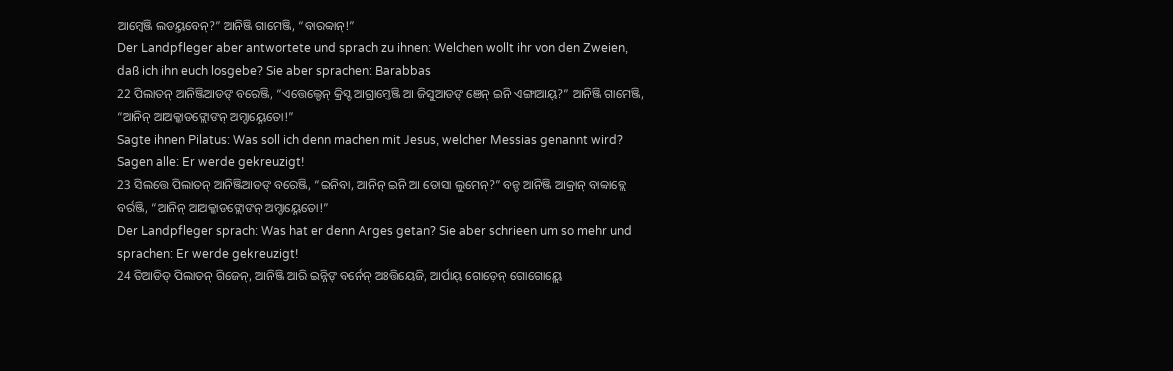ଆମ୍ୱେଞ୍ଜି ଲଡୟ୍ତବେନ୍?” ଆନିଞ୍ଜି ଗାମେଞ୍ଜି, “ବାରବ୍ବାନ୍!”
Der Landpfleger aber antwortete und sprach zu ihnen: Welchen wollt ihr von den Zweien, daß ich ihn euch losgebe? Sie aber sprachen: Barabbas
22 ପିଲାତନ୍ ଆନିଞ୍ଜିଆଡଙ୍ ବରେଞ୍ଜି, “ଏତ୍ତେଲ୍ଡେନ୍ କ୍ରିସ୍ଟ ଆଗ୍ରାମ୍ତେଞ୍ଜି ଆ ଜିସୁଆଡଙ୍ ଞେନ୍ ଇନି ଏଙ୍ଗାଆୟ୍?” ଆନିଞ୍ଜି ଗାମେଞ୍ଜି, “ଆନିନ୍ ଆଅକ୍କାଡଙ୍ଲୋଙନ୍ ଅମ୍ଡାୟ୍ନେତୋ!”
Sagte ihnen Pilatus: Was soll ich denn machen mit Jesus, welcher Messias genannt wird? Sagen alle: Er werde gekreuzigt!
23 ସିଲତ୍ତେ ପିଲାତନ୍ ଆନିଞ୍ଜିଆଡଙ୍ ବରେଞ୍ଜି, “ଇନିବା, ଆନିନ୍ ଇନି ଆ ଡୋସା ଲୁମେନ୍?” ବନ୍ଡ ଆନିଞ୍ଜି ଆକ୍ରାନ୍ ବାବ୍ବାବ୍ଲେ ବର୍ରଞ୍ଜି, “ଆନିନ୍ ଆଅକ୍କାଡଙ୍ଲୋଙନ୍ ଅମ୍ଡାୟ୍ନେତୋ!”
Der Landpfleger sprach: Was hat er denn Arges getan? Sie aber schrieen um so mehr und sprachen: Er werde gekreuzigt!
24 ତିଆଡିଡ୍ ପିଲାତନ୍ ଗିଜେନ୍, ଆନିଞ୍ଜି ଆରି ଇନ୍ନିଙ୍ ବର୍ନେନ୍ ଅଃତ୍ତିୟେଜି, ଆର୍ପାୟ୍ ଗୋଡ଼େନ୍ ଗୋଗୋୟ୍ଲେ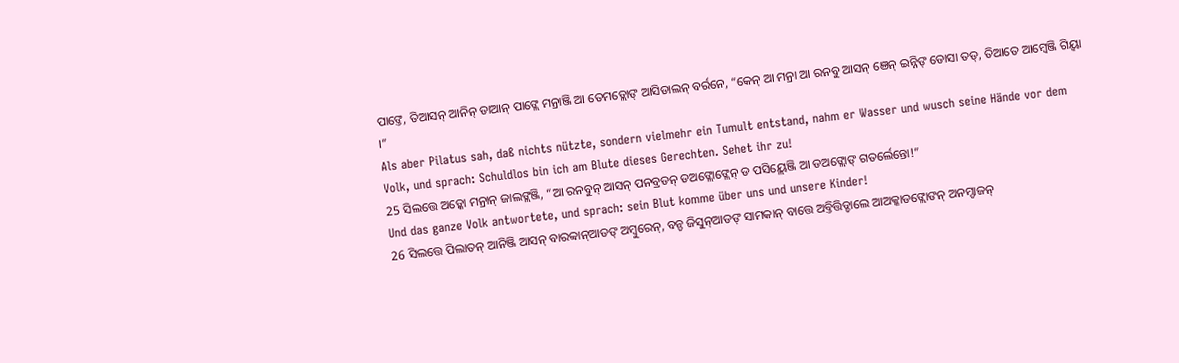ପାଙ୍ତେ, ତିଆସନ୍ ଆନିନ୍ ଡାଆନ୍ ପାଙ୍ଲେ ମନ୍ରାଞ୍ଜି ଆ ତେମଡ୍ଲୋଙ୍ ଆସିଡାଲନ୍ ବର୍ରନେ, “କେନ୍ ଆ ମନ୍ରା ଆ ରନବୁ ଆସନ୍ ଞେନ୍ ଇନ୍ନିଙ୍ ଡୋସା ତଡ୍, ତିଆତେ ଆମ୍ୱେଞ୍ଜି ଗିୟ୍ବା ।”
Als aber Pilatus sah, daß nichts nützte, sondern vielmehr ein Tumult entstand, nahm er Wasser und wusch seine Hände vor dem Volk, und sprach: Schuldlos bin ich am Blute dieses Gerechten. Sehet ihr zu!
25 ସିଲତ୍ତେ ଅଡ଼୍କୋ ମନ୍ରାନ୍ ଜାଲଙ୍ଲଞ୍ଜି, “ଆ ରନବୁନ୍ ଆସନ୍ ପନବ୍ରଡନ୍ ଡଅଙ୍ଲୋଙ୍ଲେନ୍ ଡ ପସିୟ୍ଲେଞ୍ଜି ଆ ଡଅଙ୍ଲୋଙ୍ ଗତର୍ଲେନ୍ତୋ!”
Und das ganze Volk antwortete, und sprach: sein Blut komme über uns und unsere Kinder!
26 ସିଲତ୍ତେ ପିଲାତନ୍ ଆନିଞ୍ଜି ଆସନ୍ ବାରବ୍ବାନ୍ଆଡଙ୍ ଅମ୍ବୁରେନ୍, ବନ୍ଡ ଜିସୁନ୍ଆଡଙ୍ ସାମକାନ୍ ବାତ୍ତେ ଅବ୍ତିତ୍ତିଡ୍ଡାଲେ ଆଅକ୍କାଡଙ୍ଲୋଙନ୍ ଅନମ୍ଡାଜନ୍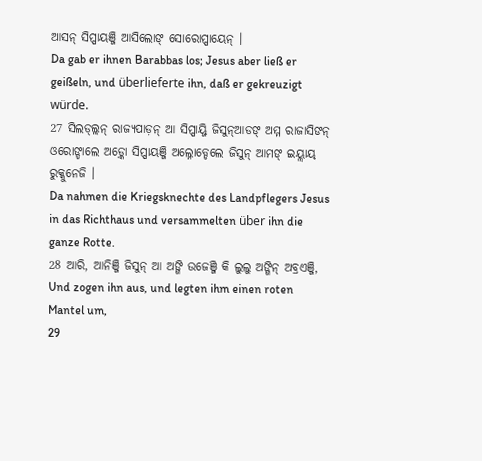ଆସନ୍ ସିପ୍ପାୟଞ୍ଜି ଆସିଲୋଙ୍ ସୋରୋପ୍ପାୟେନ୍ ।
Da gab er ihnen Barabbas los; Jesus aber ließ er geißeln, und überlieferte ihn, daß er gekreuzigt würde.
27 ସିଲଡ୍ଲ୍ଲନ୍ ରାଜ୍ୟପାଡ଼ନ୍ ଆ ସିପ୍ପାୟ୍ଜି ଜିସୁନ୍ଆଡଙ୍ ଅମ୍ମ ରାଜାସିଙନ୍ ଓରୋଙ୍ଡାଲେ ଅଡ଼୍କୋ ସିପ୍ପାୟଞ୍ଜି ଅଲ୍ନୋଡ୍ଡେଲେ ଜିସୁନ୍ ଆମଙ୍ ଇୟ୍ଲାୟ୍ ରୁକ୍କୁନେଜି ।
Da nahmen die Kriegsknechte des Landpflegers Jesus in das Richthaus und versammelten über ihn die ganze Rotte.
28 ଆରି, ଆନିଞ୍ଜି ଜିସୁନ୍ ଆ ଅଙ୍ଗି ଉଜେଞ୍ଜି କି ଲୁଲୁ ଅଙ୍ଗିନ୍ ଅବ୍ରଏଞ୍ଜି,
Und zogen ihn aus, und legten ihm einen roten Mantel um,
29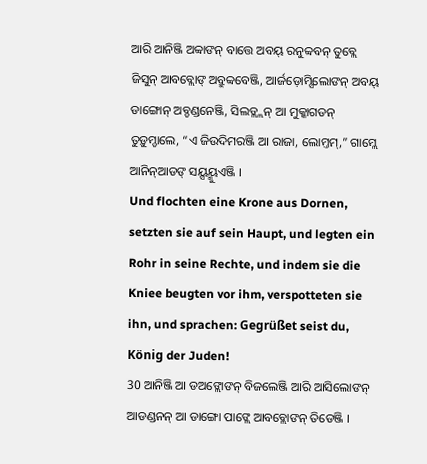ଆରି ଆନିଞ୍ଜି ଅବ୍ବାଙନ୍ ବାତ୍ତେ ଅବୟ୍ ରନୁବ୍ବବନ୍ ତୁବ୍ଲେ ଜିସୁନ୍ ଆବବ୍ଲୋଙ୍ ଅବ୍ରୁବ୍ବବେଞ୍ଜି, ଆର୍ଜଡ଼ୋମ୍ସିଲୋଙନ୍ ଅବୟ୍ ଡାଙ୍ଗୋନ୍ ଅବ୍ଡଣ୍ଡନେଞ୍ଜି, ସିଲଡ୍ଲ୍ଲନ୍ ଆ ମୁକ୍କାଗଡନ୍ ତୁଡ଼ୁମ୍ଡାଲେ, “ଏ ଜିଉଦିମରଞ୍ଜି ଆ ରାଜା, ଲୋମ୍ତମ୍,” ଗାମ୍ଲେ ଆନିନ୍ଆଡଙ୍ ସୟ୍ସୟ୍ମୁଏଞ୍ଜି ।
Und flochten eine Krone aus Dornen, setzten sie auf sein Haupt, und legten ein Rohr in seine Rechte, und indem sie die Kniee beugten vor ihm, verspotteten sie ihn, und sprachen: Gegrüßet seist du, König der Juden!
30 ଆନିଞ୍ଜି ଆ ଡଅଙ୍ଲୋଙନ୍ ବିଜଲେଞ୍ଜି ଆରି ଆସିଲୋଙନ୍ ଆଡଣ୍ଡନନ୍ ଆ ଡାଙ୍ଗୋ ପାଙ୍ଲେ ଆବବ୍ଲୋଙନ୍ ତିଡେଞ୍ଜି ।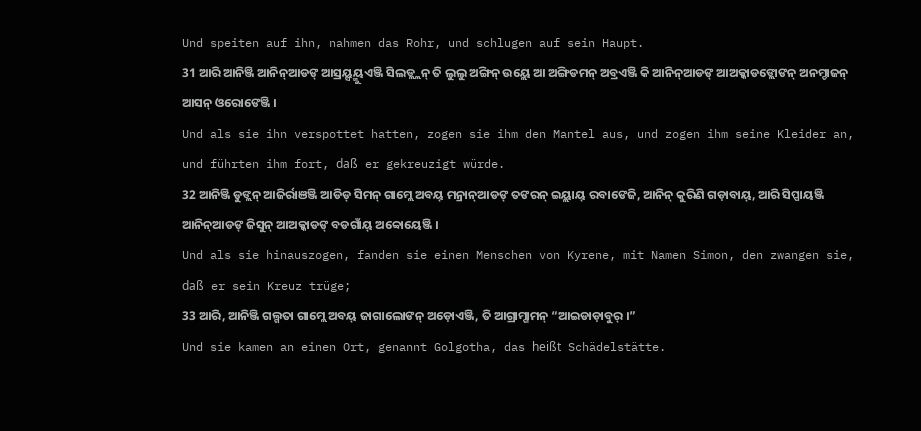Und speiten auf ihn, nahmen das Rohr, und schlugen auf sein Haupt.
31 ଆରି ଆନିଞ୍ଜି ଆନିନ୍ଆଡଙ୍ ଆସ୍ରୟ୍ସୟ୍ମୁଏଞ୍ଜି ସିଲଡ୍ଲ୍ଲନ୍ ତି ଲୁଲୁ ଅଙ୍ଗିନ୍ ଉୟ୍ଲେ ଆ ଅଙ୍ଗିଡମନ୍ ଅବ୍ରଏଞ୍ଜି କି ଆନିନ୍ଆଡଙ୍ ଆଅକ୍କାଡଙ୍ଲୋଙନ୍ ଅନମ୍ଡାଜନ୍ ଆସନ୍ ଓରୋଙେଞ୍ଜି ।
Und als sie ihn verspottet hatten, zogen sie ihm den Mantel aus, und zogen ihm seine Kleider an, und führten ihm fort, daß er gekreuzigt würde.
32 ଆନିଞ୍ଜି ଡୁଙ୍ଲନ୍ ଆଜିର୍ରାଞଞ୍ଜି ଆଡିଡ୍ ସିମନ୍ ଗାମ୍ଲେ ଅବୟ୍ ମନ୍ରାନ୍ଆଡଙ୍ ତଙରନ୍ ଇୟ୍ଲାୟ୍ ରବାଙେଜି, ଆନିନ୍ କୁରିଣି ଗଡ଼ାବାୟ୍, ଆରି ସିପ୍ପାୟଞ୍ଜି ଆନିନ୍ଆଡଙ୍ ଜିସୁନ୍ ଆଅକ୍କାଡଙ୍ ବଡଗାଁୟ୍ ଅବ୍ବୋୟେଞ୍ଜି ।
Und als sie hinauszogen, fanden sie einen Menschen von Kyrene, mit Namen Simon, den zwangen sie, daß er sein Kreuz trüge;
33 ଆରି, ଆନିଞ୍ଜି ଗଲ୍ଗତା ଗାମ୍ଲେ ଅବୟ୍ ଜାଗାଲୋଙନ୍ ଅଡ଼ୋଏଞ୍ଜି, ତି ଆଗ୍ରାମ୍ଗାମନ୍ “ଆଇଡାଡ଼ାବୁର୍ ।”
Und sie kamen an einen Ort, genannt Golgotha, das heißt Schädelstätte.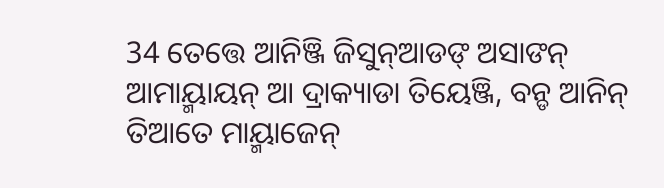34 ତେତ୍ତେ ଆନିଞ୍ଜି ଜିସୁନ୍ଆଡଙ୍ ଅସାଙନ୍ ଆମାୟ୍ମାୟନ୍ ଆ ଦ୍ରାକ୍ୟାଡା ତିୟେଞ୍ଜି, ବନ୍ଡ ଆନିନ୍ ତିଆତେ ମାୟ୍ମାଜେନ୍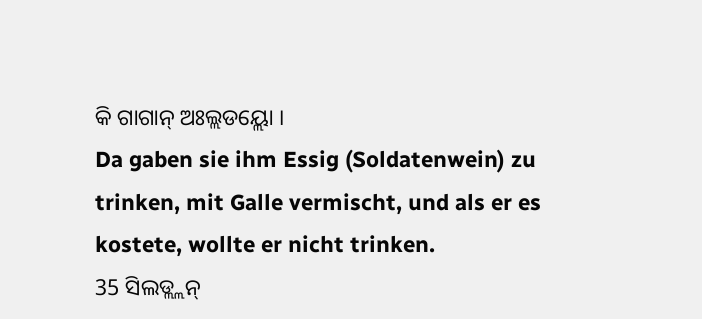କି ଗାଗାନ୍ ଅଃଲ୍ଲଡୟ୍ଲୋ ।
Da gaben sie ihm Essig (Soldatenwein) zu trinken, mit Galle vermischt, und als er es kostete, wollte er nicht trinken.
35 ସିଲଡ୍ଲ୍ଲନ୍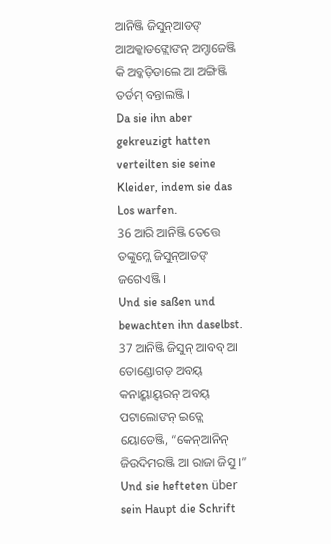ଆନିଞ୍ଜି ଜିସୁନ୍ଆଡଙ୍ ଆଅକ୍କାଡଙ୍ଲୋଙନ୍ ଅମ୍ଡାଜେଞ୍ଜି କି ଅବ୍କଡ଼ିଡାଲେ ଆ ଅଙ୍ଗିଞ୍ଜି ତର୍ଡମ୍ ବନ୍ତାଲଞ୍ଜି ।
Da sie ihn aber gekreuzigt hatten verteilten sie seine Kleider, indem sie das Los warfen.
36 ଆରି ଆନିଞ୍ଜି ତେତ୍ତେ ତଙ୍କୁମ୍ଲେ ଜିସୁନ୍ଆଡଙ୍ ଜଗେଏଞ୍ଜି ।
Und sie saßen und bewachten ihn daselbst.
37 ଆନିଞ୍ଜି ଜିସୁନ୍ ଆବବ୍ ଆ ତୋଣ୍ଡୋଗଡ୍ ଅବୟ୍ କନାୟ୍କାୟ୍ବରନ୍ ଅବୟ୍ ପଟାଲୋଙନ୍ ଇଡ୍ଲେ ୟୋଡେଞ୍ଜି, “କେନ୍ଆନିନ୍ ଜିଉଦିମରଞ୍ଜି ଆ ରାଜା ଜିସୁ ।”
Und sie hefteten über sein Haupt die Schrift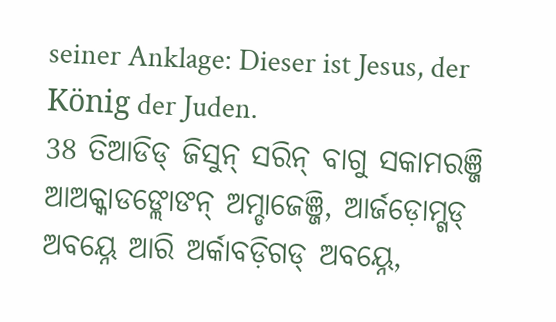seiner Anklage: Dieser ist Jesus, der König der Juden.
38 ତିଆଡିଡ୍ ଜିସୁନ୍ ସରିନ୍ ବାଗୁ ସକାମରଞ୍ଜି ଆଅକ୍କାଡଙ୍ଲୋଙନ୍ ଅମ୍ଡାଜେଞ୍ଜି, ଆର୍ଜଡ଼ୋମ୍ଗଡ୍ ଅବୟ୍ନେ ଆରି ଅର୍କାବଡ଼ିଗଡ୍ ଅବୟ୍ନେ,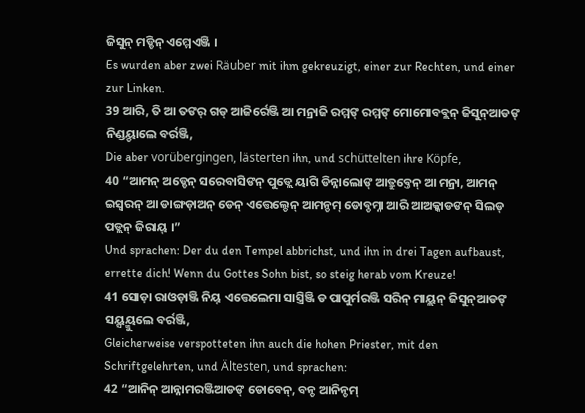ଜିସୁନ୍ ମଡ୍ଡିନ୍ ଏମ୍ମେଏଞ୍ଜି ।
Es wurden aber zwei Räuber mit ihm gekreuzigt, einer zur Rechten, und einer zur Linken.
39 ଆରି, ତି ଆ ତଙର୍ ଗଡ୍ ଆଜିର୍ରେଞ୍ଜି ଆ ମନ୍ରାଜି ରମ୍ମଙ୍ ରମ୍ମଙ୍ ମୋମୋବବ୍ଲନ୍ ଜିସୁନ୍ଆଡଙ୍ ନିଣ୍ଡୟ୍ଡାଲେ ବର୍ରଞ୍ଜି,
Die aber vorübergingen, lästerten ihn, und schüttelten ihre Köpfe,
40 “ଆମନ୍ ଅଡ୍ଡେନ୍ ସରେବାସିଙନ୍ ପୁଡ୍ଲେ ୟାଗି ଡିନ୍ନାଲୋଙ୍ ଆତ୍ରୁବ୍ତେନ୍ ଆ ମନ୍ରା, ଆମନ୍ ଇସ୍ୱରନ୍ ଆ ଡାଙ୍ଗଡ଼ାଅନ୍ ଡେନ୍ ଏତ୍ତେଲ୍ଡେନ୍ ଆମନ୍ଡମ୍ ଡୋବ୍ଡମ୍ନା ଆରି ଆଅକ୍କାଡଙନ୍ ସିଲଡ୍ ପଡ୍ଲନ୍ ଜିରାୟ୍ ।”
Und sprachen: Der du den Tempel abbrichst, und ihn in drei Tagen aufbaust, errette dich! Wenn du Gottes Sohn bist, so steig herab vom Kreuze!
41 ସୋଡ଼ା ରାଓଡ଼ାଞ୍ଜି ନିୟ୍ ଏତ୍ତେଲେମା ସାସ୍ତ୍ରିଞ୍ଜି ଡ ପାପୁର୍ମରଞ୍ଜି ସରିନ୍ ମାୟ୍ଲନ୍ ଜିସୁନ୍ଆଡଙ୍ ସୟ୍ସୟ୍ମୁଲେ ବର୍ରଞ୍ଜି,
Gleicherweise verspotteten ihn auch die hohen Priester, mit den Schriftgelehrten, und Ältesten, und sprachen:
42 “ଆନିନ୍ ଆନ୍ନାମରଞ୍ଜିଆଡଙ୍ ଡୋବେନ୍, ବନ୍ଡ ଆନିନ୍ଡମ୍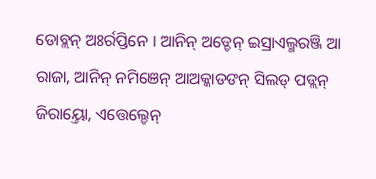ଡୋବ୍ଲନ୍ ଅଃର୍ରପ୍ତିନେ । ଆନିନ୍ ଅଡ୍ଡେନ୍ ଇସ୍ରାଏଲ୍ମରଞ୍ଜି ଆ ରାଜା, ଆନିନ୍ ନମିଞେନ୍ ଆଅକ୍କାଡଙନ୍ ସିଲଡ୍ ପଡ୍ଲନ୍ ଜିରାୟ୍ତୋ, ଏତ୍ତେଲ୍ଡେନ୍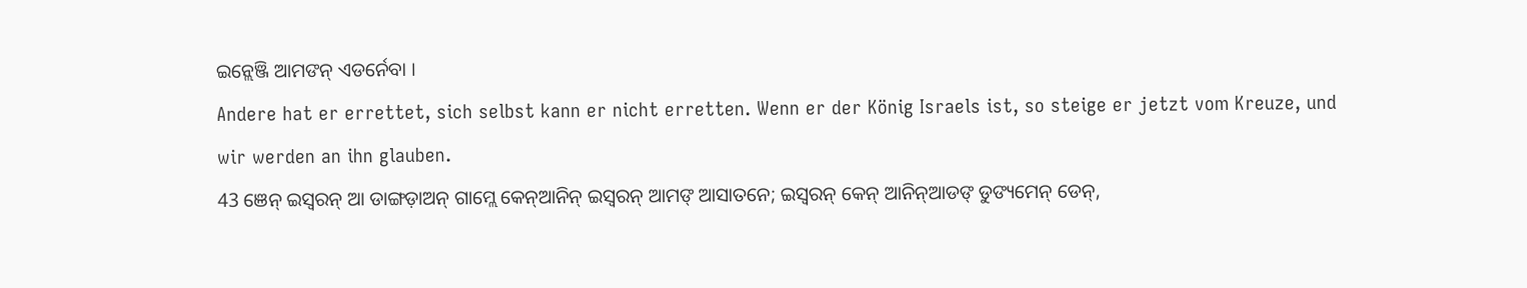ଇନ୍ଲେଞ୍ଜି ଆମଙନ୍ ଏଡର୍ନେବା ।
Andere hat er errettet, sich selbst kann er nicht erretten. Wenn er der König Israels ist, so steige er jetzt vom Kreuze, und wir werden an ihn glauben.
43 ଞେନ୍ ଇସ୍ୱରନ୍ ଆ ଡାଙ୍ଗଡ଼ାଅନ୍ ଗାମ୍ଲେ କେନ୍ଆନିନ୍ ଇସ୍ୱରନ୍ ଆମଙ୍ ଆସାତନେ; ଇସ୍ୱରନ୍ କେନ୍ ଆନିନ୍ଆଡଙ୍ ଡୁଙ୍ୟମେନ୍ ଡେନ୍,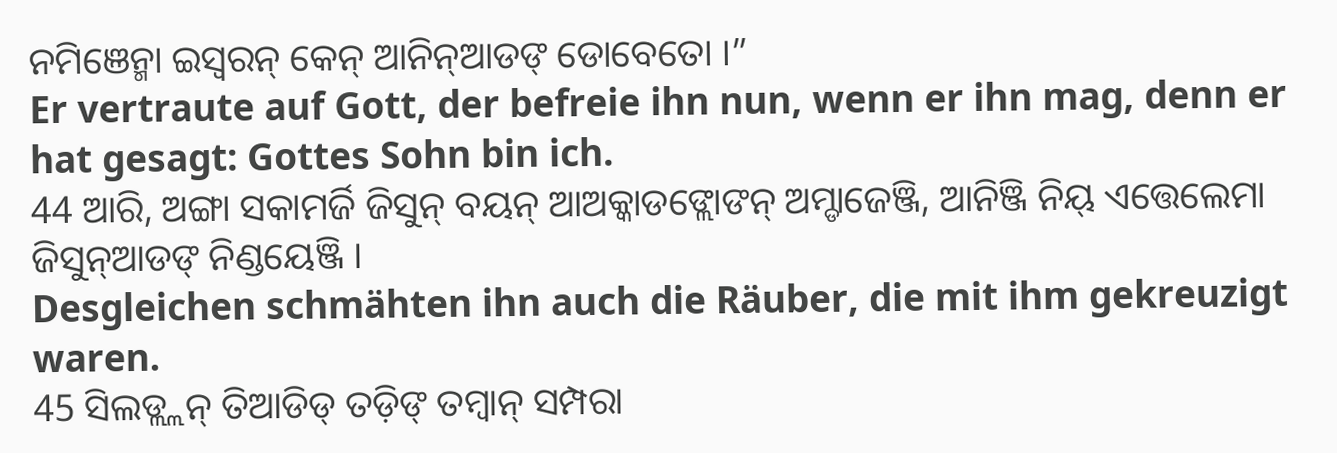ନମିଞେନ୍ମା ଇସ୍ୱରନ୍ କେନ୍ ଆନିନ୍ଆଡଙ୍ ଡୋବେତୋ ।”
Er vertraute auf Gott, der befreie ihn nun, wenn er ihn mag, denn er hat gesagt: Gottes Sohn bin ich.
44 ଆରି, ଅଙ୍ଗା ସକାମର୍ଜି ଜିସୁନ୍ ବୟନ୍ ଆଅକ୍କାଡଙ୍ଲୋଙନ୍ ଅମ୍ଡାଜେଞ୍ଜି, ଆନିଞ୍ଜି ନିୟ୍ ଏତ୍ତେଲେମା ଜିସୁନ୍ଆଡଙ୍ ନିଣ୍ଡୟେଞ୍ଜି ।
Desgleichen schmähten ihn auch die Räuber, die mit ihm gekreuzigt waren.
45 ସିଲଡ୍ଲ୍ଲନ୍ ତିଆଡିଡ୍ ତଡ଼ିଙ୍ ତମ୍ବାନ୍ ସମ୍ପରା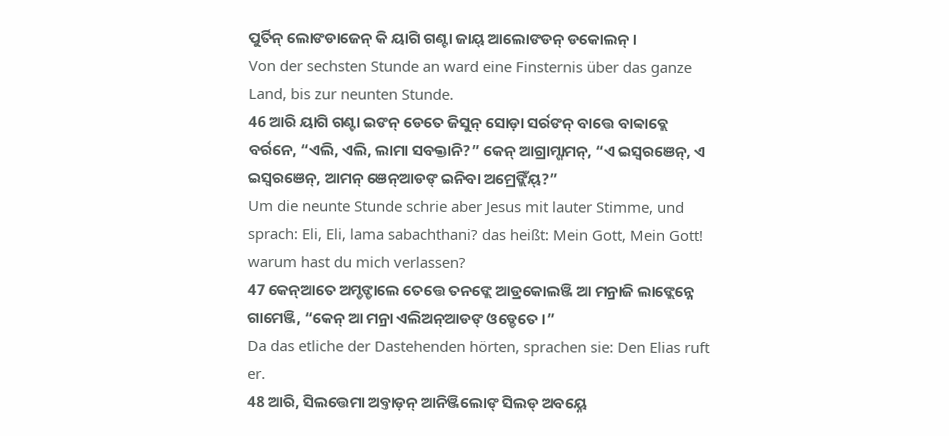ପୁର୍ତିନ୍ ଲୋଙଡାଜେନ୍ କି ୟାଗି ଗଣ୍ଟା ଜାୟ୍ ଆଲୋଙଡନ୍ ଡକୋଲନ୍ ।
Von der sechsten Stunde an ward eine Finsternis über das ganze Land, bis zur neunten Stunde.
46 ଆରି ୟାଗି ଗଣ୍ଟା ଇଙନ୍ ଡେତେ ଜିସୁନ୍ ସୋଡ଼ା ସର୍ରଙନ୍ ବାତ୍ତେ ବାବ୍ବାବ୍ଲେ ବର୍ରନେ, “ଏଲି, ଏଲି, ଲାମା ସବକ୍ତାନି?” କେନ୍ ଆଗ୍ରାମ୍ଗାମନ୍, “ଏ ଇସ୍ୱରଞେନ୍, ଏ ଇସ୍ୱରଞେନ୍, ଆମନ୍ ଞେନ୍ଆଡଙ୍ ଇନିବା ଅମ୍ରେଙ୍ଲିଁୟ୍?”
Um die neunte Stunde schrie aber Jesus mit lauter Stimme, und sprach: Eli, Eli, lama sabachthani? das heißt: Mein Gott, Mein Gott! warum hast du mich verlassen?
47 କେନ୍ଆତେ ଅମ୍ଡଙ୍ଡାଲେ ତେତ୍ତେ ତନଙ୍ଲେ ଆଡ୍ରକୋଲଞ୍ଜି ଆ ମନ୍ରାଜି ଲାଙ୍ଲେନ୍ନେ ଗାମେଞ୍ଜି, “କେନ୍ ଆ ମନ୍ରା ଏଲିଅନ୍ଆଡଙ୍ ଓଡ୍ଡେତେ ।”
Da das etliche der Dastehenden hörten, sprachen sie: Den Elias ruft er.
48 ଆରି, ସିଲତ୍ତେମା ଅବ୍ତାଡ଼ନ୍ ଆନିଞ୍ଜିଲୋଙ୍ ସିଲଡ୍ ଅବୟ୍ନେ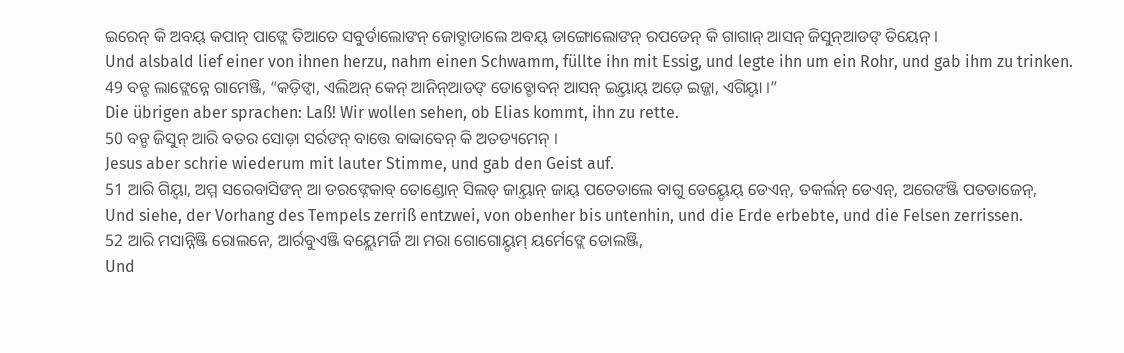ଇରେନ୍ କି ଅବୟ୍ କପାନ୍ ପାଙ୍ଲେ ତିଆତେ ସବୁର୍ଡାଲୋଙନ୍ ଜୋବ୍ଡାଡାଲେ ଅବୟ୍ ଡାଙ୍ଗୋଲୋଙନ୍ ରପଡେନ୍ କି ଗାଗାନ୍ ଆସନ୍ ଜିସୁନ୍ଆଡଙ୍ ତିୟେନ୍ ।
Und alsbald lief einer von ihnen herzu, nahm einen Schwamm, füllte ihn mit Essig, und legte ihn um ein Rohr, und gab ihm zu trinken.
49 ବନ୍ଡ ଲାଙ୍ଲେନ୍ନେ ଗାମେଞ୍ଜି, “କଡ଼ିଙ୍ବା, ଏଲିଅନ୍ କେନ୍ ଆନିନ୍ଆଡଙ୍ ଡୋବ୍ଡୋବନ୍ ଆସନ୍ ଇୟ୍ତାୟ୍ ଅଡ଼େ ଇଜ୍ଜା, ଏଗିୟ୍ବା ।”
Die übrigen aber sprachen: Laß! Wir wollen sehen, ob Elias kommt, ihn zu rette.
50 ବନ୍ଡ ଜିସୁନ୍ ଆରି ବତର ସୋଡ଼ା ସର୍ରଙନ୍ ବାତ୍ତେ ବାବ୍ବାବେନ୍ କି ଅତଡ୍ୟମେନ୍ ।
Jesus aber schrie wiederum mit lauter Stimme, und gab den Geist auf.
51 ଆରି ଗିୟ୍ବା, ଅମ୍ମ ସରେବାସିଙନ୍ ଆ ଡରଙ୍ନେକାବ୍ ତୋଣ୍ଡୋନ୍ ସିଲଡ୍ ଜାୟ୍ତାନ୍ ଜାୟ୍ ପତେଡାଲେ ବାଗୁ ଡେୟ୍ଡେୟ୍ ଡେଏନ୍, ତକର୍ଲନ୍ ଡେଏନ୍, ଅରେଙଞ୍ଜି ପତଡାଜେନ୍,
Und siehe, der Vorhang des Tempels zerriß entzwei, von obenher bis untenhin, und die Erde erbebte, und die Felsen zerrissen.
52 ଆରି ମସାନ୍ନିଞ୍ଜି ରୋଲନେ, ଆର୍ରବୁଏଞ୍ଜି ବୟ୍ଲେମର୍ଜି ଆ ମରା ଗୋଗୋୟ୍ଡମ୍ ୟର୍ମେଙ୍ଲେ ଡୋଲଞ୍ଜି,
Und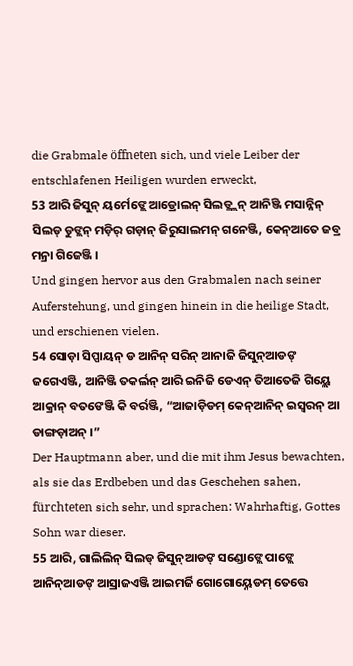die Grabmale öffneten sich, und viele Leiber der entschlafenen Heiligen wurden erweckt,
53 ଆରି ଜିସୁନ୍ ୟର୍ମେଙ୍ଲେ ଆଡ୍ରୋଲନ୍ ସିଲଡ୍ଲ୍ଲନ୍ ଆନିଞ୍ଜି ମସାନ୍ନିନ୍ ସିଲଡ୍ ଡୁଙ୍ଲନ୍ ମଡ଼ିର୍ ଗଡ଼ାନ୍ ଜିରୁସାଲମନ୍ ଗନେଞ୍ଜି, କେନ୍ଆତେ ଜବ୍ର ମନ୍ରା ଗିଜେଞ୍ଜି ।
Und gingen hervor aus den Grabmalen nach seiner Auferstehung, und gingen hinein in die heilige Stadt, und erschienen vielen.
54 ସୋଡ଼ା ସିପ୍ପାୟନ୍ ଡ ଆନିନ୍ ସରିନ୍ ଆନାଜି ଜିସୁନ୍ଆଡଙ୍ ଜଗେଏଞ୍ଜି, ଆନିଞ୍ଜି ତକର୍ଲନ୍ ଆରି ଇନିଜି ଡେଏନ୍ ତିଆତେଜି ଗିୟ୍ଲେ ଆକ୍ରାନ୍ ବତଙେଞ୍ଜି କି ବର୍ରଞ୍ଜି, “ଆଜାଡ଼ିଡମ୍ କେନ୍ଆନିନ୍ ଇସ୍ୱରନ୍ ଆ ଡାଙ୍ଗଡ଼ାଅନ୍ ।”
Der Hauptmann aber, und die mit ihm Jesus bewachten, als sie das Erdbeben und das Geschehen sahen, fürchteten sich sehr, und sprachen: Wahrhaftig, Gottes Sohn war dieser.
55 ଆରି, ଗାଲିଲିନ୍ ସିଲଡ୍ ଜିସୁନ୍ଆଡଙ୍ ସଣ୍ଡୋଙ୍ଲେ ପାଙ୍ଲେ ଆନିନ୍ଆଡଙ୍ ଆସ୍ରାଜଏଞ୍ଜି ଆଇମର୍ଜି ଗୋଗୋୟ୍ନେଡମ୍ ତେତ୍ତେ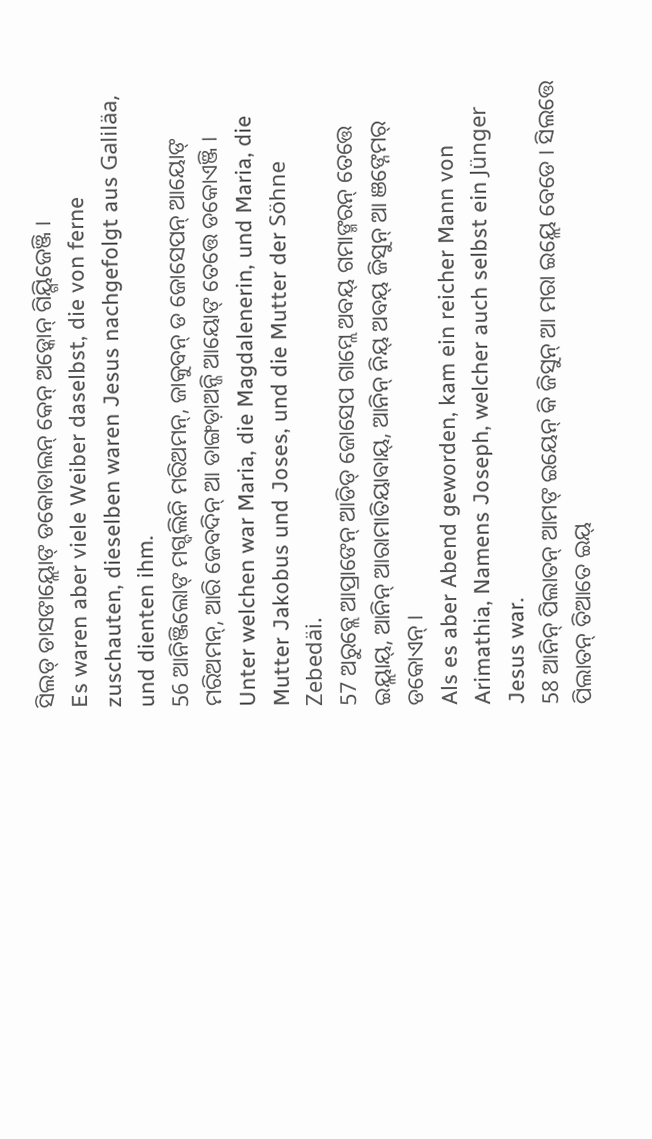ସିଲଡ୍ ଡାସଙାୟ୍ଲୋଙ୍ ଡକୋଡାଲନ୍ କେନ୍ ଅଡ଼୍କୋନ୍ ଗିୟ୍ଗିଜେଞ୍ଜି ।
Es waren aber viele Weiber daselbst, die von ferne zuschauten, dieselben waren Jesus nachgefolgt aus Galiläa, und dienten ihm.
56 ଆନିଞ୍ଜିଲୋଙ୍ ମଗ୍ଦଲିନି ମରିଅମନ୍, ଜାକୁବନ୍ ଡ ଜୋସେପନ୍ ଆୟୋଙ୍ ମରିଅମନ୍, ଆରି ଜେବଦିନ୍ ଆ ଡାଙ୍ଗଡ଼ାଅନ୍ଜି ଆୟୋଙ୍ ତେତ୍ତେ ଡକୋଏଞ୍ଜି ।
Unter welchen war Maria, die Magdalenerin, und Maria, die Mutter Jakobus und Joses, und die Mutter der Söhne Zebedäi.
57 ଅରୁବ୍ଲେ ଆପ୍ରାଙେନ୍ ଆଡିଡ୍ ଜୋସେପ ଗାମ୍ଲେ ଅବୟ୍ ଗମାଙ୍ମରନ୍ ତେତ୍ତେ ଇୟ୍ଲାୟ୍, ଆନିନ୍ ଆରାମାତିୟାବାୟ୍, ଆନିନ୍ ନିୟ୍ ଅବୟ୍ ଜିସୁନ୍ ଆ ଞଙ୍ନେମର୍ ଡକୋଏନ୍ ।
Als es aber Abend geworden, kam ein reicher Mann von Arimathia, Namens Joseph, welcher auch selbst ein Jünger Jesus war.
58 ଆନିନ୍ ପିଲାତନ୍ ଆମଙ୍ ଇୟେନ୍ କି ଜିସୁନ୍ ଆ ମରା ଇୟ୍ଲେ ବେଡେ । ସିଲତ୍ତେ ପିଲାତନ୍ ତିଆତେ ଇୟ୍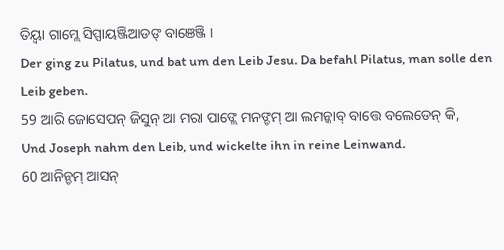ତିୟ୍ବା ଗାମ୍ଲେ ସିପ୍ପାୟଞ୍ଜିଆଡଙ୍ ବାଞେଞ୍ଜି ।
Der ging zu Pilatus, und bat um den Leib Jesu. Da befahl Pilatus, man solle den Leib geben.
59 ଆରି ଜୋସେପନ୍ ଜିସୁନ୍ ଆ ମରା ପାଙ୍ଲେ ମନଙ୍ଡମ୍ ଆ ଲମନ୍କାବ୍ ବାତ୍ତେ ବଲେଡେନ୍ କି,
Und Joseph nahm den Leib, und wickelte ihn in reine Leinwand.
60 ଆନିନ୍ଡମ୍ ଆସନ୍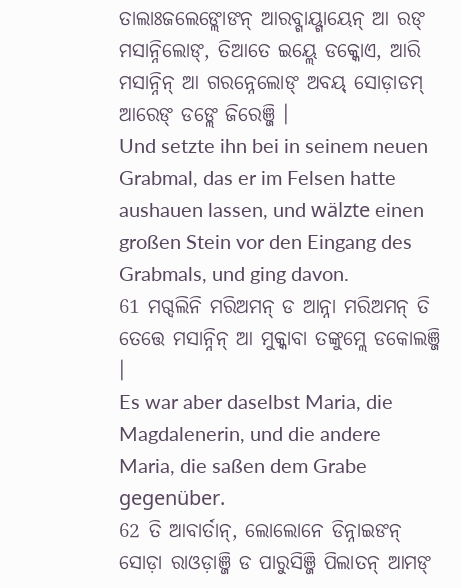ତାଲାଃଜଲେଙ୍ଲୋଙନ୍ ଆରବ୍ଗାୟ୍ଗାୟେନ୍ ଆ ରଙ୍ ମସାନ୍ନିଲୋଙ୍, ତିଆତେ ଇୟ୍ଲେ ଡକ୍କୋଏ, ଆରି ମସାନ୍ନିନ୍ ଆ ଗରନ୍ନେଲୋଙ୍ ଅବୟ୍ ସୋଡ଼ାଡମ୍ ଆରେଙ୍ ଡଙ୍ଲେ ଜିରେଞ୍ଜି ।
Und setzte ihn bei in seinem neuen Grabmal, das er im Felsen hatte aushauen lassen, und wälzte einen großen Stein vor den Eingang des Grabmals, und ging davon.
61 ମଗ୍ଦଲିନି ମରିଅମନ୍ ଡ ଆନ୍ନା ମରିଅମନ୍ ତି ତେତ୍ତେ ମସାନ୍ନିନ୍ ଆ ମୁକ୍କାବା ତଙ୍କୁମ୍ଲେ ଡକୋଲଞ୍ଜି ।
Es war aber daselbst Maria, die Magdalenerin, und die andere Maria, die saßen dem Grabe gegenüber.
62 ତି ଆବାର୍ତାନ୍, ଲୋଲୋନେ ଡିନ୍ନାଇଙନ୍ ସୋଡ଼ା ରାଓଡ଼ାଞ୍ଜି ଡ ପାରୁସିଞ୍ଜି ପିଲାତନ୍ ଆମଙ୍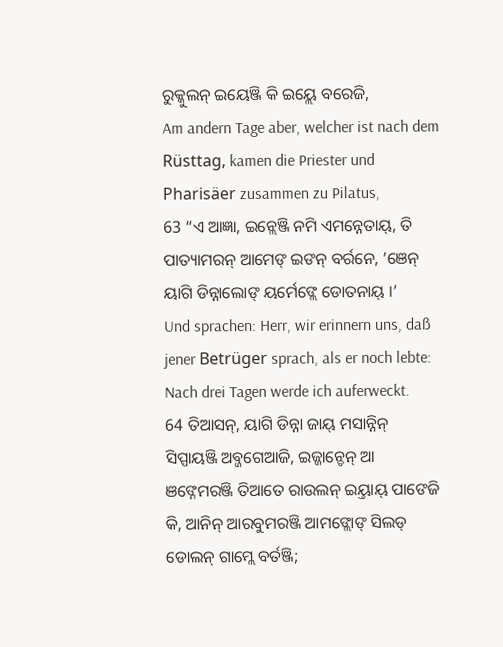ରୁକ୍କୁଲନ୍ ଇୟେଞ୍ଜି କି ଇୟ୍ଲେ ବରେଜି,
Am andern Tage aber, welcher ist nach dem Rüsttag, kamen die Priester und Pharisäer zusammen zu Pilatus,
63 “ଏ ଆଜ୍ଞା, ଇନ୍ଲେଞ୍ଜି ନମି ଏମନ୍ନେତାୟ୍, ତି ପାତ୍ୟାମରନ୍ ଆମେଙ୍ ଇଙନ୍ ବର୍ରନେ, ‘ଞେନ୍ ୟାଗି ଡିନ୍ନାଲୋଙ୍ ୟର୍ମେଙ୍ଲେ ଡୋତନାୟ୍ ।’
Und sprachen: Herr, wir erinnern uns, daß jener Betrüger sprach, als er noch lebte: Nach drei Tagen werde ich auferweckt.
64 ତିଆସନ୍, ୟାଗି ଡିନ୍ନା ଜାୟ୍ ମସାନ୍ନିନ୍ ସିପ୍ପାୟଞ୍ଜି ଅବ୍ଜଗେଆଜି, ଇଜ୍ଜାନ୍ଡେନ୍ ଆ ଞଙ୍ନେମରଞ୍ଜି ତିଆତେ ରାଉଲନ୍ ଇୟ୍ତାୟ୍ ପାଙେଜି କି, ଆନିନ୍ ଆରବୁମରଞ୍ଜି ଆମଙ୍ଲୋଙ୍ ସିଲଡ୍ ଡୋଲନ୍ ଗାମ୍ଲେ ବର୍ତଞ୍ଜି;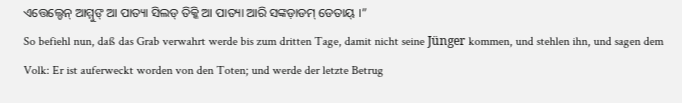ଏତ୍ତେଲ୍ଡେନ୍ ଆମ୍ମୁଙ୍ ଆ ପାତ୍ୟା ସିଲଡ୍ ତିକ୍କି ଆ ପାତ୍ୟା ଆରି ସଙ୍କଡ଼ାଡମ୍ ଡେତାୟ୍ ।”
So befiehl nun, daß das Grab verwahrt werde bis zum dritten Tage, damit nicht seine Jünger kommen, und stehlen ihn, und sagen dem Volk: Er ist auferweckt worden von den Toten; und werde der letzte Betrug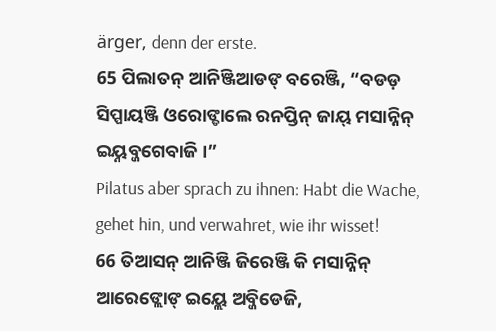ärger, denn der erste.
65 ପିଲାତନ୍ ଆନିଞ୍ଜିଆଡଙ୍ ବରେଞ୍ଜି, “ବଡଡ଼ ସିପ୍ପାୟଞ୍ଜି ଓରୋଙ୍ଡାଲେ ରନପ୍ତିନ୍ ଜାୟ୍ ମସାନ୍ନିନ୍ ଇୟ୍ନବ୍ଜଗେବାଜି ।”
Pilatus aber sprach zu ihnen: Habt die Wache, gehet hin, und verwahret, wie ihr wisset!
66 ତିଆସନ୍ ଆନିଞ୍ଜି ଜିରେଞ୍ଜି କି ମସାନ୍ନିନ୍ ଆରେଙ୍ଲୋଙ୍ ଇୟ୍ଲେ ଅବ୍ଜିଡେଜି,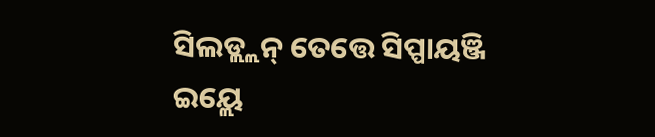ସିଲଡ୍ଲ୍ଲନ୍ ତେତ୍ତେ ସିପ୍ପାୟଞ୍ଜି ଇୟ୍ଲେ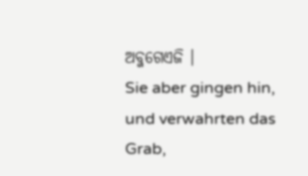ଅବ୍ଜଗେଏଜି ।
Sie aber gingen hin, und verwahrten das Grab,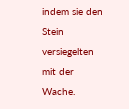indem sie den Stein versiegelten mit der Wache.